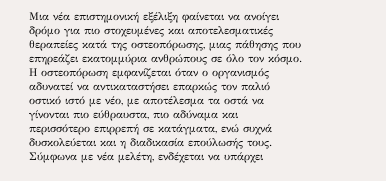Μια νέα επιστημονική εξέλιξη φαίνεται να ανοίγει δρόμο για πιο στοχευμένες και αποτελεσματικές θεραπείες κατά της οστεοπόρωσης, μιας πάθησης που επηρεάζει εκατομμύρια ανθρώπους σε όλο τον κόσμο. Η οστεοπόρωση εμφανίζεται όταν ο οργανισμός αδυνατεί να αντικαταστήσει επαρκώς τον παλιό οστικό ιστό με νέο, με αποτέλεσμα τα οστά να γίνονται πιο εύθραυστα, πιο αδύναμα και περισσότερο επιρρεπή σε κατάγματα, ενώ συχνά δυσκολεύεται και η διαδικασία επούλωσής τους.
Σύμφωνα με νέα μελέτη, ενδέχεται να υπάρχει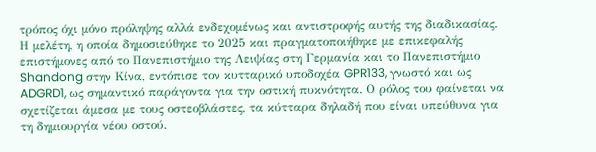τρόπος όχι μόνο πρόληψης αλλά ενδεχομένως και αντιστροφής αυτής της διαδικασίας.
Η μελέτη, η οποία δημοσιεύθηκε το 2025 και πραγματοποιήθηκε με επικεφαλής επιστήμονες από το Πανεπιστήμιο της Λειψίας στη Γερμανία και το Πανεπιστήμιο Shandong στην Κίνα, εντόπισε τον κυτταρικό υποδοχέα GPR133, γνωστό και ως ADGRD1, ως σημαντικό παράγοντα για την οστική πυκνότητα. Ο ρόλος του φαίνεται να σχετίζεται άμεσα με τους οστεοβλάστες, τα κύτταρα δηλαδή που είναι υπεύθυνα για τη δημιουργία νέου οστού.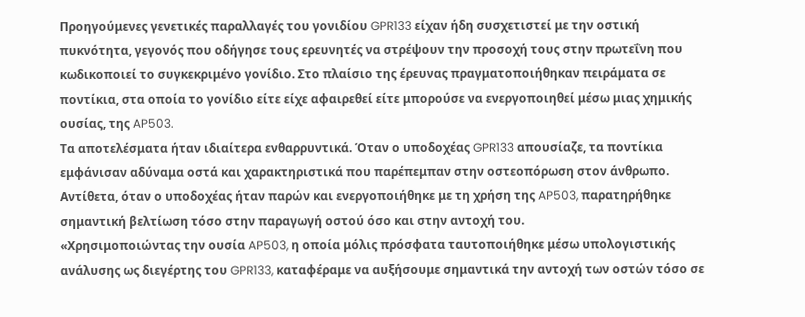Προηγούμενες γενετικές παραλλαγές του γονιδίου GPR133 είχαν ήδη συσχετιστεί με την οστική πυκνότητα, γεγονός που οδήγησε τους ερευνητές να στρέψουν την προσοχή τους στην πρωτεΐνη που κωδικοποιεί το συγκεκριμένο γονίδιο. Στο πλαίσιο της έρευνας πραγματοποιήθηκαν πειράματα σε ποντίκια, στα οποία το γονίδιο είτε είχε αφαιρεθεί είτε μπορούσε να ενεργοποιηθεί μέσω μιας χημικής ουσίας, της AP503.
Τα αποτελέσματα ήταν ιδιαίτερα ενθαρρυντικά. Όταν ο υποδοχέας GPR133 απουσίαζε, τα ποντίκια εμφάνισαν αδύναμα οστά και χαρακτηριστικά που παρέπεμπαν στην οστεοπόρωση στον άνθρωπο. Αντίθετα, όταν ο υποδοχέας ήταν παρών και ενεργοποιήθηκε με τη χρήση της AP503, παρατηρήθηκε σημαντική βελτίωση τόσο στην παραγωγή οστού όσο και στην αντοχή του.
«Χρησιμοποιώντας την ουσία AP503, η οποία μόλις πρόσφατα ταυτοποιήθηκε μέσω υπολογιστικής ανάλυσης ως διεγέρτης του GPR133, καταφέραμε να αυξήσουμε σημαντικά την αντοχή των οστών τόσο σε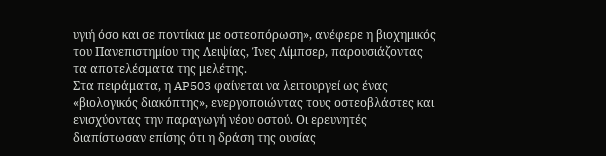υγιή όσο και σε ποντίκια με οστεοπόρωση», ανέφερε η βιοχημικός του Πανεπιστημίου της Λειψίας, Ίνες Λίμπσερ, παρουσιάζοντας τα αποτελέσματα της μελέτης.
Στα πειράματα, η AP503 φαίνεται να λειτουργεί ως ένας «βιολογικός διακόπτης», ενεργοποιώντας τους οστεοβλάστες και ενισχύοντας την παραγωγή νέου οστού. Οι ερευνητές διαπίστωσαν επίσης ότι η δράση της ουσίας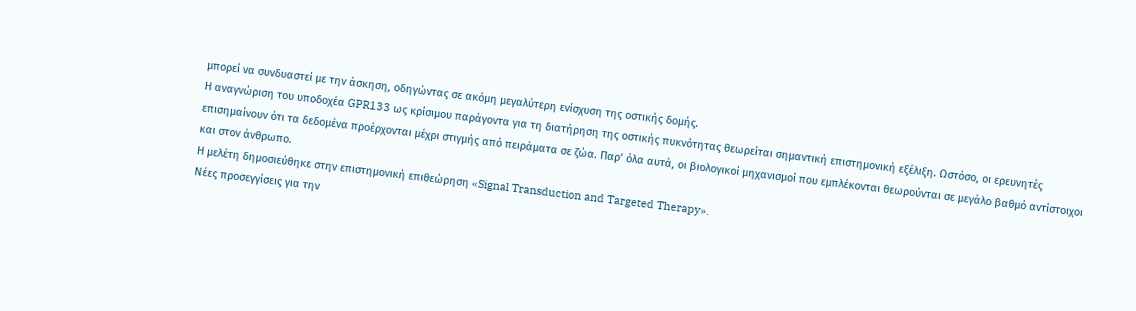μπορεί να συνδυαστεί με την άσκηση, οδηγώντας σε ακόμη μεγαλύτερη ενίσχυση της οστικής δομής.
Η αναγνώριση του υποδοχέα GPR133 ως κρίσιμου παράγοντα για τη διατήρηση της οστικής πυκνότητας θεωρείται σημαντική επιστημονική εξέλιξη. Ωστόσο, οι ερευνητές επισημαίνουν ότι τα δεδομένα προέρχονται μέχρι στιγμής από πειράματα σε ζώα. Παρ’ όλα αυτά, οι βιολογικοί μηχανισμοί που εμπλέκονται θεωρούνται σε μεγάλο βαθμό αντίστοιχοι και στον άνθρωπο.
Η μελέτη δημοσιεύθηκε στην επιστημονική επιθεώρηση «Signal Transduction and Targeted Therapy».
Νέες προσεγγίσεις για την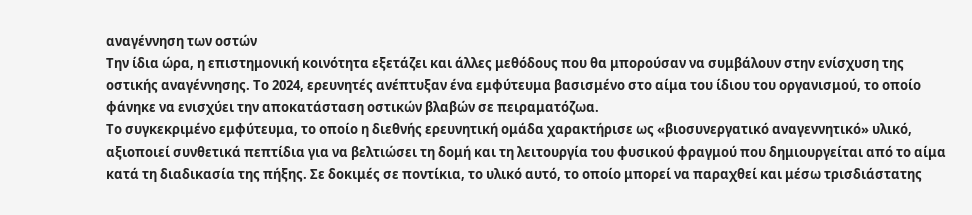αναγέννηση των οστών
Την ίδια ώρα, η επιστημονική κοινότητα εξετάζει και άλλες μεθόδους που θα μπορούσαν να συμβάλουν στην ενίσχυση της οστικής αναγέννησης. Το 2024, ερευνητές ανέπτυξαν ένα εμφύτευμα βασισμένο στο αίμα του ίδιου του οργανισμού, το οποίο φάνηκε να ενισχύει την αποκατάσταση οστικών βλαβών σε πειραματόζωα.
Το συγκεκριμένο εμφύτευμα, το οποίο η διεθνής ερευνητική ομάδα χαρακτήρισε ως «βιοσυνεργατικό αναγεννητικό» υλικό, αξιοποιεί συνθετικά πεπτίδια για να βελτιώσει τη δομή και τη λειτουργία του φυσικού φραγμού που δημιουργείται από το αίμα κατά τη διαδικασία της πήξης. Σε δοκιμές σε ποντίκια, το υλικό αυτό, το οποίο μπορεί να παραχθεί και μέσω τρισδιάστατης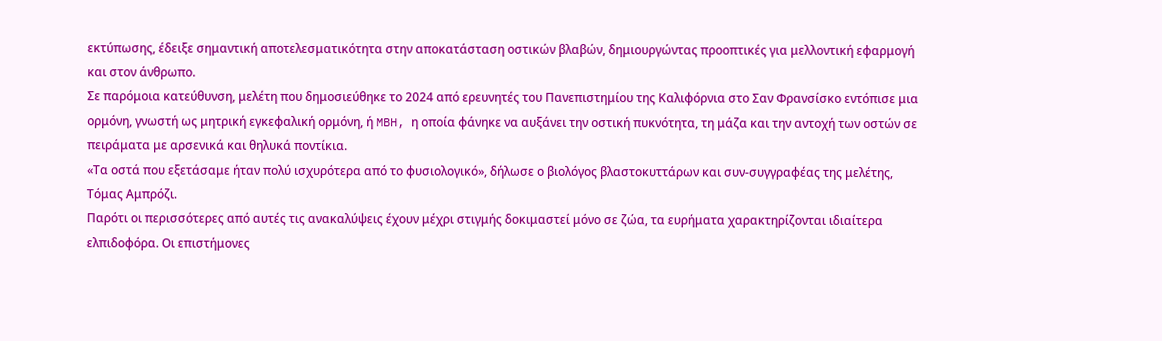εκτύπωσης, έδειξε σημαντική αποτελεσματικότητα στην αποκατάσταση οστικών βλαβών, δημιουργώντας προοπτικές για μελλοντική εφαρμογή και στον άνθρωπο.
Σε παρόμοια κατεύθυνση, μελέτη που δημοσιεύθηκε το 2024 από ερευνητές του Πανεπιστημίου της Καλιφόρνια στο Σαν Φρανσίσκο εντόπισε μια ορμόνη, γνωστή ως μητρική εγκεφαλική ορμόνη, ή MBH, η οποία φάνηκε να αυξάνει την οστική πυκνότητα, τη μάζα και την αντοχή των οστών σε πειράματα με αρσενικά και θηλυκά ποντίκια.
«Τα οστά που εξετάσαμε ήταν πολύ ισχυρότερα από το φυσιολογικό», δήλωσε ο βιολόγος βλαστοκυττάρων και συν-συγγραφέας της μελέτης, Τόμας Αμπρόζι.
Παρότι οι περισσότερες από αυτές τις ανακαλύψεις έχουν μέχρι στιγμής δοκιμαστεί μόνο σε ζώα, τα ευρήματα χαρακτηρίζονται ιδιαίτερα ελπιδοφόρα. Οι επιστήμονες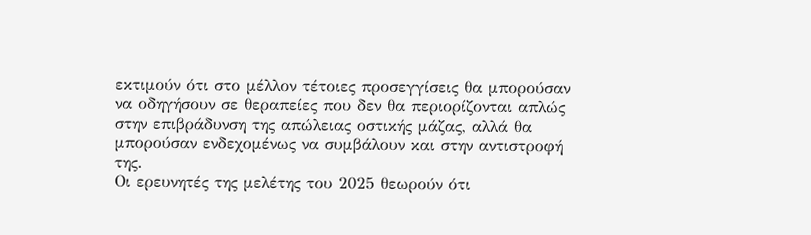εκτιμούν ότι στο μέλλον τέτοιες προσεγγίσεις θα μπορούσαν να οδηγήσουν σε θεραπείες που δεν θα περιορίζονται απλώς στην επιβράδυνση της απώλειας οστικής μάζας, αλλά θα μπορούσαν ενδεχομένως να συμβάλουν και στην αντιστροφή της.
Οι ερευνητές της μελέτης του 2025 θεωρούν ότι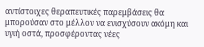αντίστοιχες θεραπευτικές παρεμβάσεις θα μπορούσαν στο μέλλον να ενισχύσουν ακόμη και υγιή οστά, προσφέροντας νέες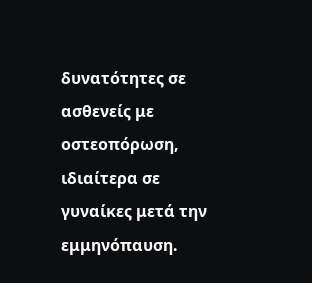δυνατότητες σε ασθενείς με οστεοπόρωση, ιδιαίτερα σε γυναίκες μετά την εμμηνόπαυση.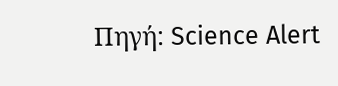Πηγή: Science Alert